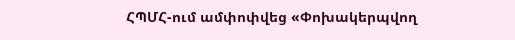ՀՊՄՀ-ում ամփոփվեց «Փոխակերպվող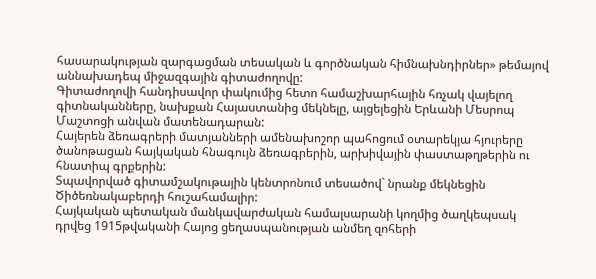հասարակության զարգացման տեսական և գործնական հիմնախնդիրներ» թեմայով աննախադեպ միջազգային գիտաժողովը:
Գիտաժողովի հանդիսավոր փակումից հետո համաշխարհային հռչակ վայելող գիտնականները, նախքան Հայաստանից մեկնելը, այցելեցին Երևանի Մեսրոպ Մաշտոցի անվան մատենադարան:
Հայերեն ձեռագրերի մատյանների ամենախոշոր պահոցում օտարեկյա հյուրերը ծանոթացան հայկական հնագույն ձեռագրերին, արխիվային փաստաթղթերին ու հնատիպ գրքերին:
Տպավորված գիտամշակութային կենտրոնում տեսածով` նրանք մեկնեցին Ծիծեռնակաբերդի հուշահամալիր:
Հայկական պետական մանկավարժական համալսարանի կողմից ծաղկեպսակ դրվեց 1915թվականի Հայոց ցեղասպանության անմեղ զոհերի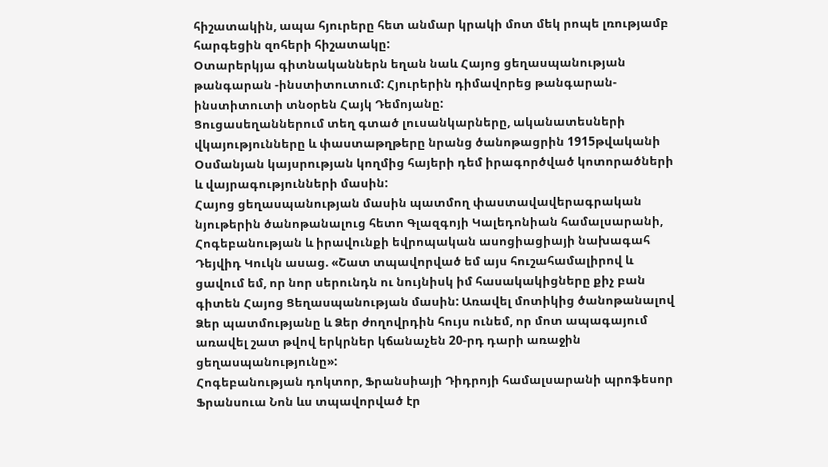հիշատակին, ապա հյուրերը հետ անմար կրակի մոտ մեկ րոպե լռությամբ հարգեցին զոհերի հիշատակը:
Օտարերկյա գիտնականներն եղան նաև Հայոց ցեղասպանության թանգարան -ինստիտուտում: Հյուրերին դիմավորեց թանգարան-ինստիտուտի տնօրեն Հայկ Դեմոյանը:
Ցուցասեղաններում տեղ գտած լուսանկարները, ականատեսների վկայությունները և փաստաթղթերը նրանց ծանոթացրին 1915թվականի Օսմանյան կայսրության կողմից հայերի դեմ իրագործված կոտորածների և վայրագությունների մասին:
Հայոց ցեղասպանության մասին պատմող փաստավավերագրական նյութերին ծանոթանալուց հետո Գլազգոյի Կալեդոնիան համալսարանի, Հոգեբանության և իրավունքի եվրոպական ասոցիացիայի նախագահ Դեյվիդ Կուկն ասաց. «Շատ տպավորված եմ այս հուշահամալիրով և ցավում եմ, որ նոր սերունդն ու նույնիսկ իմ հասակակիցները քիչ բան գիտեն Հայոց Ցեղասպանության մասին: Առավել մոտիկից ծանոթանալով Ձեր պատմությանը և Ձեր ժողովրդին հույս ունեմ, որ մոտ ապագայում առավել շատ թվով երկրներ կճանաչեն 20-րդ դարի առաջին ցեղասպանությունը»:
Հոգեբանության դոկտոր, Ֆրանսիայի Դիդրոյի համալսարանի պրոֆեսոր Ֆրանսուա Նոն ևս տպավորված էր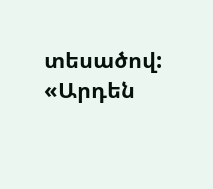տեսածով: «Արդեն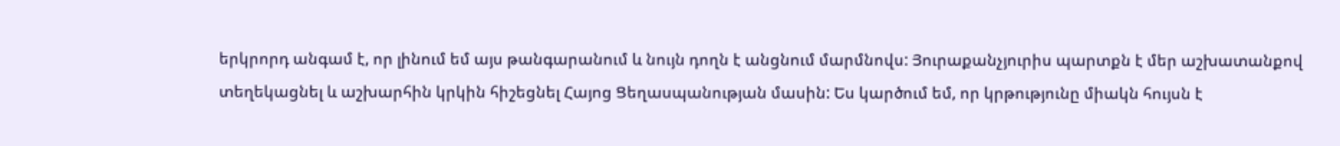երկրորդ անգամ է, որ լինում եմ այս թանգարանում և նույն դողն է անցնում մարմնովս: Յուրաքանչյուրիս պարտքն է մեր աշխատանքով տեղեկացնել և աշխարհին կրկին հիշեցնել Հայոց Ցեղասպանության մասին: Ես կարծում եմ, որ կրթությունը միակն հույսն է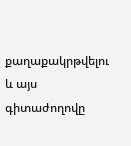քաղաքակրթվելու և այս գիտաժողովը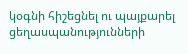կօգնի հիշեցնել ու պայքարել ցեղասպանությունների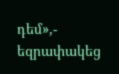դեմ»,- եզրափակեց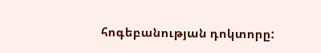հոգեբանության դոկտորը: